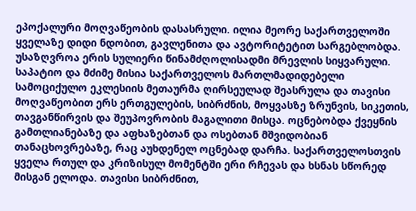ეპოქალური მოღვაწეობის დასასრული. ილია მეორე საქართველოში ყველაზე დიდი ნდობით, გავლენითა და ავტორიტეტით სარგებლობდა. უსაზღვროა ერის სულიერი წინამძღოლისადმი მრევლის სიყვარული. საპატიო და მძიმე მისია საქართველოს მართლმადიდებელი სამოციქულო ეკლესიის მეთაურმა ღირსეულად შეასრულა და თავისი მოღვაწეობით ერს ერთგულების, სიბრძნის, მოყვასზე ზრუნვის, სიკეთის, თავგანწირვის და შეუპოვრობის მაგალითი მისცა. ოცნებობდა ქვეყნის გამთლიანებაზე და აფხაზებთან და ოსებთან მშვიდობიან თანაცხოვრებაზე, რაც აუხდენელ ოცნებად დარჩა. საქართველოსთვის ყველა რთულ და კრიზისულ მომენტში ერი რჩევას და ხსნას სწორედ მისგან ელოდა. თავისი სიბრძნით,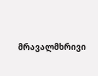მრავალმხრივი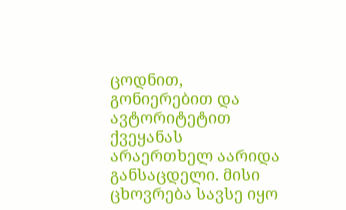ცოდნით, გონიერებით და ავტორიტეტით ქვეყანას არაერთხელ აარიდა განსაცდელი. მისი ცხოვრება სავსე იყო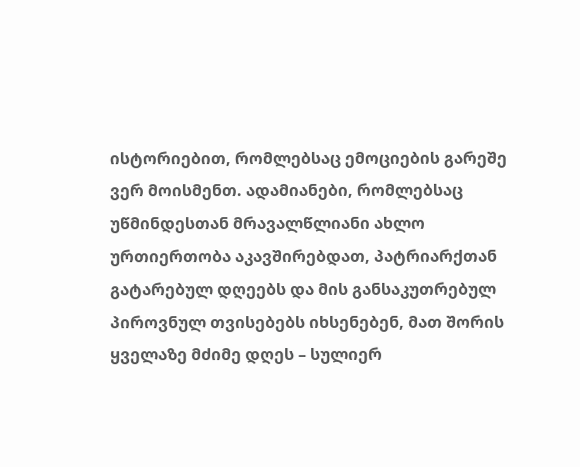ისტორიებით, რომლებსაც ემოციების გარეშე ვერ მოისმენთ. ადამიანები, რომლებსაც უწმინდესთან მრავალწლიანი ახლო ურთიერთობა აკავშირებდათ, პატრიარქთან გატარებულ დღეებს და მის განსაკუთრებულ პიროვნულ თვისებებს იხსენებენ, მათ შორის ყველაზე მძიმე დღეს – სულიერ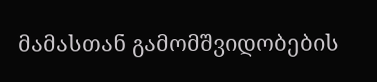მამასთან გამომშვიდობების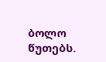ბოლო წუთებს.